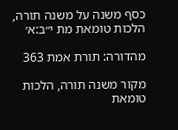כסף משנה על משנה תורה, הלכות טומאת מת י״ב:א׳

מהדורה: תורת אמת 363

מקור משנה תורה, הלכות טומאת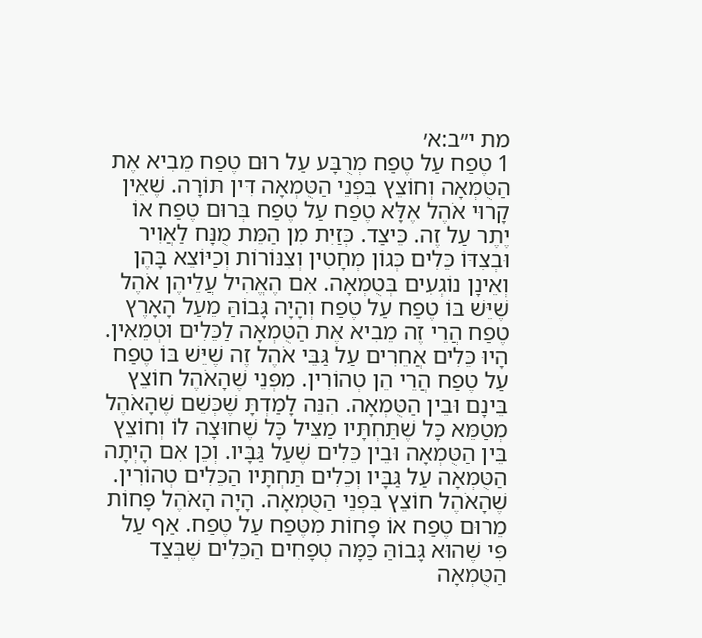מת י״ב:א׳
1 טֶפַח עַל טֶפַח מְרֻבָּע עַל רוּם טֶפַח מֵבִיא אֶת הַטֻּמְאָה וְחוֹצֵץ בִּפְנֵי הַטֻּמְאָה דִּין תּוֹרָה. שֶׁאֵין קָרוּי אֹהֶל אֶלָּא טֶפַח עַל טֶפַח בְּרוּם טֶפַח אוֹ יֶתֶר עַל זֶה. כֵּיצַד. כְּזַיִת מִן הַמֵּת מֻנָּח לַאֲוִיר וּבְצִדּוֹ כֵּלִים כְּגוֹן מְחָטִין וְצִנּוֹרוֹת וְכַיּוֹצֵא בָּהֶן וְאֵינָן נוֹגְעִים בְּטֻמְאָה. אִם הֶאֱהִיל עֲלֵיהֶן אֹהֶל שֶׁיֵּשׁ בּוֹ טֶפַח עַל טֶפַח וְהָיָה גָּבוֹהַּ מֵעַל הָאָרֶץ טֶפַח הֲרֵי זֶה מֵבִיא אֶת הַטֻּמְאָה לַכֵּלִים וּטְמֵאִין. הָיוּ כֵּלִים אֲחֵרִים עַל גַּבֵּי אֹהֶל זֶה שֶׁיֵּשׁ בּוֹ טֶפַח עַל טֶפַח הֲרֵי הֵן טְהוֹרִין. מִפְּנֵי שֶׁהָאֹהֶל חוֹצֵץ בֵּינָם וּבֵין הַטֻּמְאָה. הִנֵּה לָמַדְתָּ שֶׁכְּשֵׁם שֶׁהָאֹהֶל מְטַמֵּא כָּל שֶׁתַּחְתָּיו מַצִּיל כָּל שֶׁחוּצָה לוֹ וְחוֹצֵץ בֵּין הַטֻּמְאָה וּבֵין כֵּלִים שֶׁעַל גַּבָּיו. וְכֵן אִם הָיְתָה הַטֻּמְאָה עַל גַּבָּיו וְכֵלִים תַּחְתָּיו הַכֵּלִים טְהוֹרִין. שֶׁהָאֹהֶל חוֹצֵץ בִּפְנֵי הַטֻּמְאָה. הָיָה הָאֹהֶל פָּחוֹת מֵרוּם טֶפַח אוֹ פָּחוֹת מִטֶּפַח עַל טֶפַח. אַף עַל פִּי שֶׁהוּא גָּבוֹהַּ כַּמָּה טְפָחִים הַכֵּלִים שֶׁבְּצַד הַטֻּמְאָה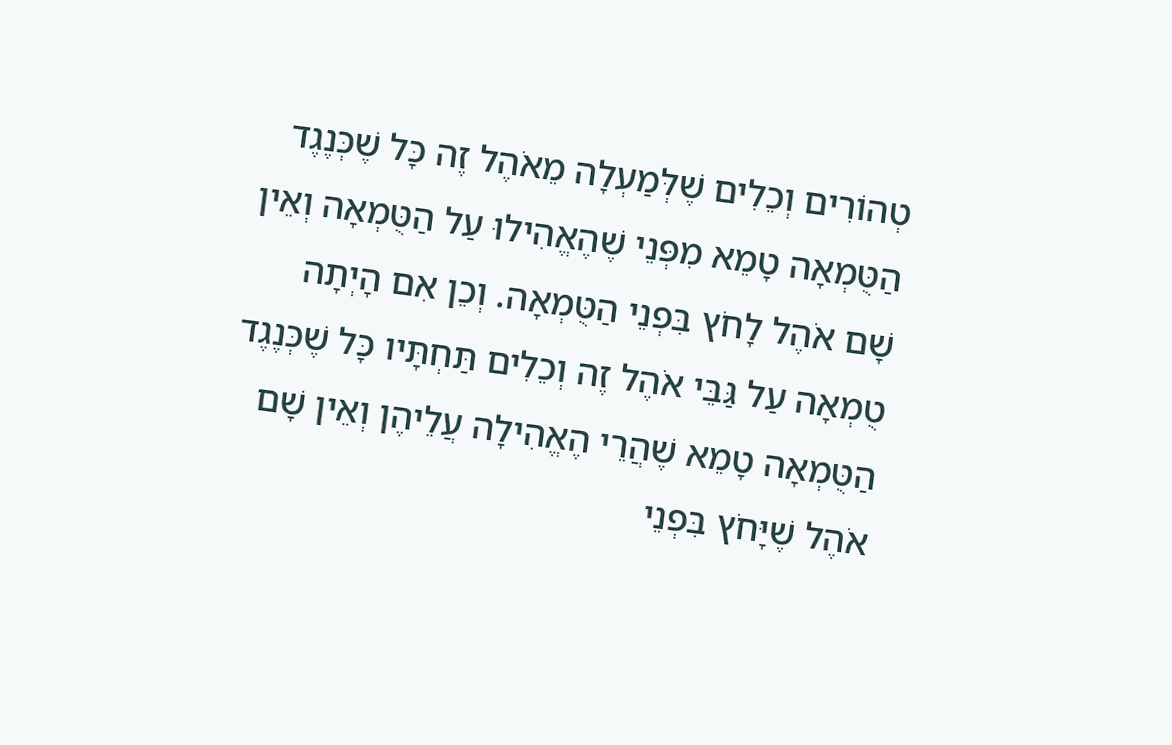טְהוֹרִים וְכֵלִים שֶׁלְּמַעְלָה מֵאֹהֶל זֶה כָּל שֶׁכְּנֶגֶד הַטֻּמְאָה טָמֵא מִפְּנֵי שֶׁהֶאֱהִילוּ עַל הַטֻּמְאָה וְאֵין שָׁם אֹהֶל לָחֹץ בִּפְנֵי הַטֻּמְאָה. וְכֵן אִם הָיְתָה טֻמְאָה עַל גַּבֵּי אֹהֶל זֶה וְכֵלִים תַּחְתָּיו כָּל שֶׁכְּנֶגֶד הַטֻּמְאָה טָמֵא שֶׁהֲרֵי הֶאֱהִילָה עֲלֵיהֶן וְאֵין שָׁם אֹהֶל שֶׁיָּחֹץ בִּפְנֵי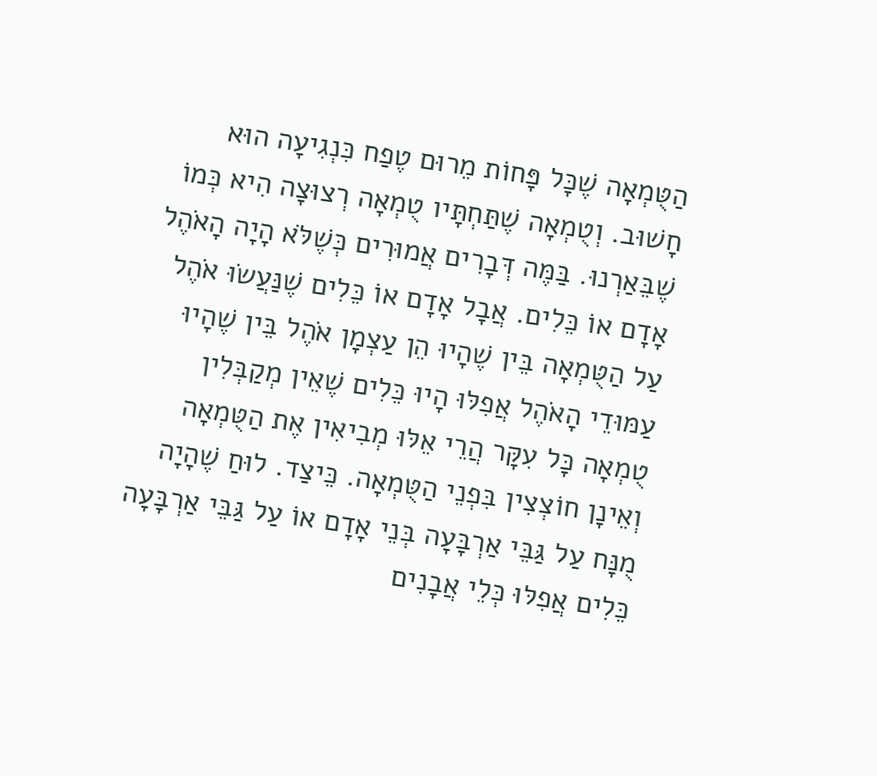הַטֻּמְאָה שֶׁכָּל פָּחוֹת מֵרוּם טֶפַח כִּנְגִיעָה הוּא חָשׁוּב. וְטֻמְאָה שֶׁתַּחְתָּיו טֻמְאָה רְצוּצָה הִיא כְּמוֹ שֶׁבֵּאַרְנוּ. בַּמֶּה דְּבָרִים אֲמוּרִים כְּשֶׁלֹּא הָיָה הָאֹהֶל אָדָם אוֹ כֵּלִים. אֲבָל אָדָם אוֹ כֵּלִים שֶׁנַּעֲשׂוּ אֹהֶל עַל הַטֻּמְאָה בֵּין שֶׁהָיוּ הֵן עַצְמָן אֹהֶל בֵּין שֶׁהָיוּ עַמּוּדֵי הָאֹהֶל אֲפִלּוּ הָיוּ כֵּלִים שֶׁאֵין מְקַבְּלִין טֻמְאָה כָּל עִקָּר הֲרֵי אֵלּוּ מְבִיאִין אֶת הַטֻּמְאָה וְאֵינָן חוֹצְצִין בִּפְנֵי הַטֻּמְאָה. כֵּיצַד. לוּחַ שֶׁהָיָה מֻנָּח עַל גַּבֵּי אַרְבָּעָה בְּנֵי אָדָם אוֹ עַל גַּבֵּי אַרְבָּעָה כֵּלִים אֲפִלּוּ כְּלֵי אֲבָנִים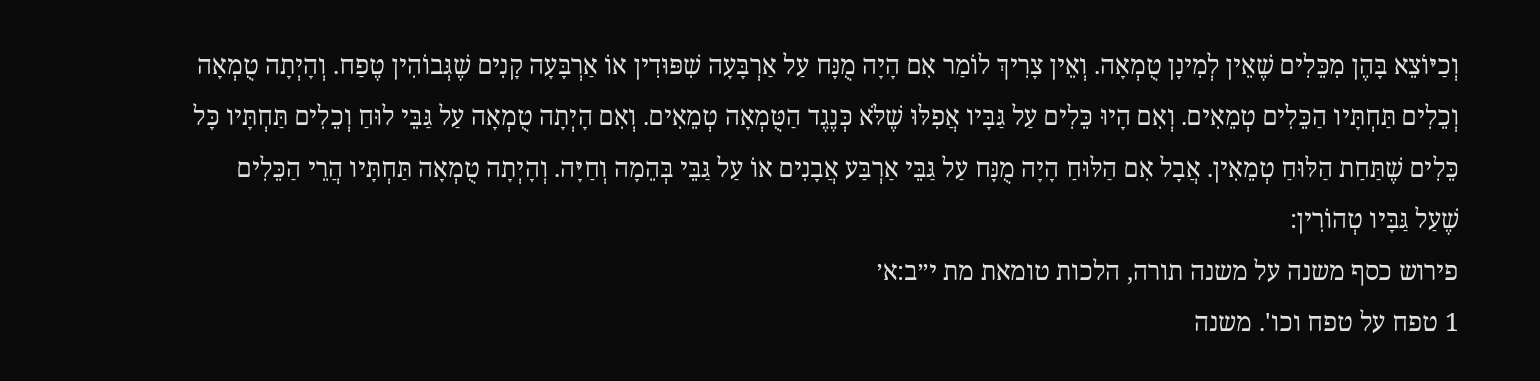וְכַיּוֹצֵא בָּהֶן מִכֵּלִים שֶׁאֵין לְמִינָן טֻמְאָה. וְאֵין צָרִיךְ לוֹמַר אִם הָיָה מֻנָּח עַל אַרְבָּעָה שִׁפּוּדִין אוֹ אַרְבָּעָה קָנִים שֶׁגְּבוֹהִין טֶפַח. וְהָיְתָה טֻמְאָה וְכֵלִים תַּחְתָּיו הַכֵּלִים טְמֵאִים. וְאִם הָיוּ כֵּלִים עַל גַּבָּיו אֲפִלּוּ שֶׁלֹּא כְּנֶגֶד הַטֻּמְאָה טְמֵאִים. וְאִם הָיְתָה טֻמְאָה עַל גַּבֵּי לוּחַ וְכֵלִים תַּחְתָּיו כָּל כֵּלִים שֶׁתַּחַת הַלּוּחַ טְמֵאִין. אֲבָל אִם הַלּוּחַ הָיָה מֻנָּח עַל גַּבֵּי אַרְבַּע אֲבָנִים אוֹ עַל גַּבֵּי בְּהֵמָה וְחַיָּה. וְהָיְתָה טֻמְאָה תַּחְתָּיו הֲרֵי הַכֵּלִים שֶׁעַל גַּבָּיו טְהוֹרִין:
פירוש כסף משנה על משנה תורה, הלכות טומאת מת י״ב:א׳
1 טפח על טפח וכו'. משנה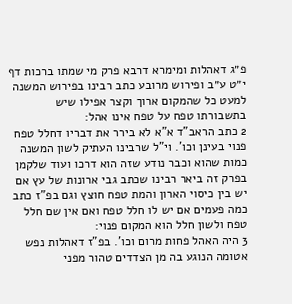פ״ג דאהלות ומימרא דרבא פרק מי שמתו ברכות דף י״ט ע״ב ופירוש מרובע כתב רבינו בפירוש המשנה למעט כל שהמקום ארוך וקצר אפילו שיש בתשבורתו טפח על טפח אינו אהל:
2 כתב הראב"ד א"א לא בירר את דבריו דחלל טפח פנוי בעינן וכו'. וי"ל שרבינו העתיק לשון המשנה כמות שהוא וכבר נודע שזה הוא דרכו ועוד שלקמן בפרק זה ביאר רבינו שכתב גבי ארונות של עץ אם יש בין כיסוי הארון והמת טפח חוצץ וגם בפ"ז כתב כמה פעמים אם יש לו חלל טפח ואם אין שם חלל טפח ולשון חלל הוא המקום פנוי:
3 היה האהל פחות מרום וכו'. בפ"ז דאהלות נפש אטומה הנוגע בה מן הצדדים טהור מפני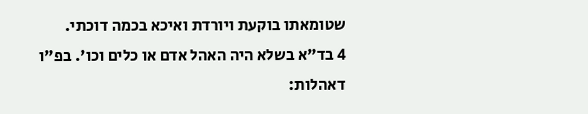שטומאתו בוקעת ויורדת ואיכא בכמה דוכתי.
4 בד"א בשלא היה האהל אדם או כלים וכו'. בפ"ו דאהלות: